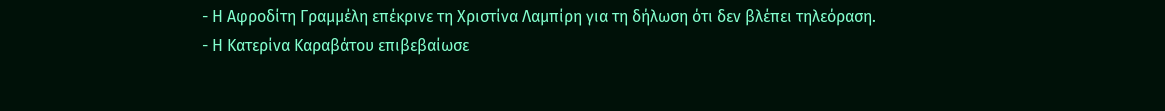- Η Αφροδίτη Γραμμέλη επέκρινε τη Χριστίνα Λαμπίρη για τη δήλωση ότι δεν βλέπει τηλεόραση.
- Η Κατερίνα Καραβάτου επιβεβαίωσε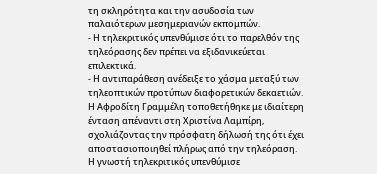τη σκληρότητα και την ασυδοσία των παλαιότερων μεσημεριανών εκπομπών.
- Η τηλεκριτικός υπενθύμισε ότι το παρελθόν της τηλεόρασης δεν πρέπει να εξιδανικεύεται επιλεκτικά.
- Η αντιπαράθεση ανέδειξε το χάσμα μεταξύ των τηλεοπτικών προτύπων διαφορετικών δεκαετιών.
Η Αφροδίτη Γραμμέλη τοποθετήθηκε με ιδιαίτερη ένταση απέναντι στη Χριστίνα Λαμπίρη, σχολιάζοντας την πρόσφατη δήλωσή της ότι έχει αποστασιοποιηθεί πλήρως από την τηλεόραση. Η γνωστή τηλεκριτικός υπενθύμισε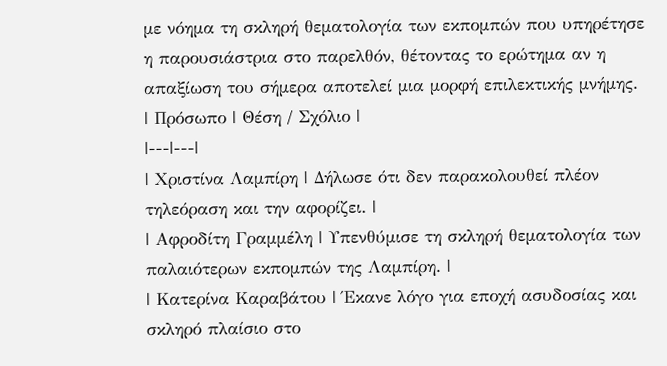με νόημα τη σκληρή θεματολογία των εκπομπών που υπηρέτησε η παρουσιάστρια στο παρελθόν, θέτοντας το ερώτημα αν η απαξίωση του σήμερα αποτελεί μια μορφή επιλεκτικής μνήμης.
| Πρόσωπο | Θέση / Σχόλιο |
|---|---|
| Χριστίνα Λαμπίρη | Δήλωσε ότι δεν παρακολουθεί πλέον τηλεόραση και την αφορίζει. |
| Αφροδίτη Γραμμέλη | Υπενθύμισε τη σκληρή θεματολογία των παλαιότερων εκπομπών της Λαμπίρη. |
| Κατερίνα Καραβάτου | Έκανε λόγο για εποχή ασυδοσίας και σκληρό πλαίσιο στο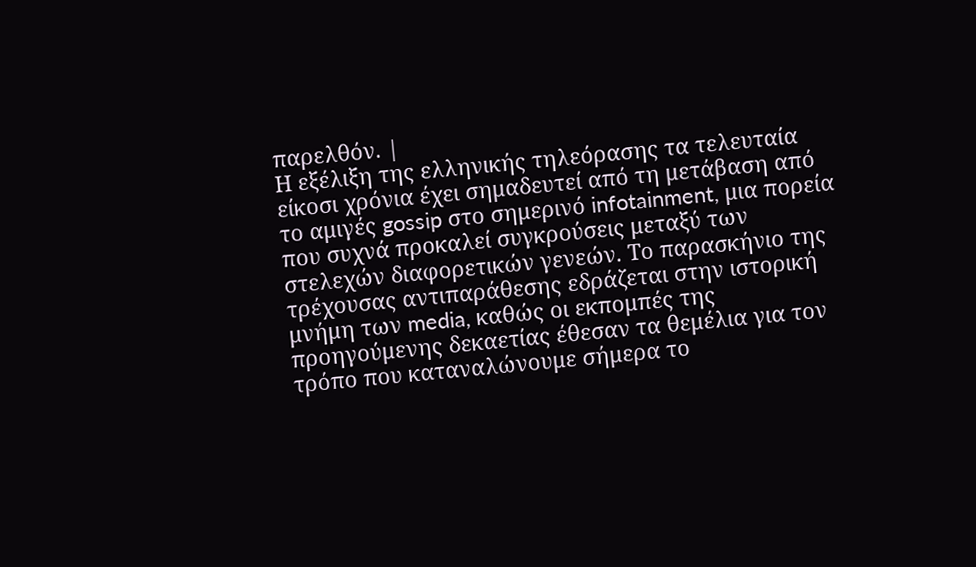παρελθόν. |
Η εξέλιξη της ελληνικής τηλεόρασης τα τελευταία είκοσι χρόνια έχει σημαδευτεί από τη μετάβαση από το αμιγές gossip στο σημερινό infotainment, μια πορεία που συχνά προκαλεί συγκρούσεις μεταξύ των στελεχών διαφορετικών γενεών. Το παρασκήνιο της τρέχουσας αντιπαράθεσης εδράζεται στην ιστορική μνήμη των media, καθώς οι εκπομπές της προηγούμενης δεκαετίας έθεσαν τα θεμέλια για τον τρόπο που καταναλώνουμε σήμερα το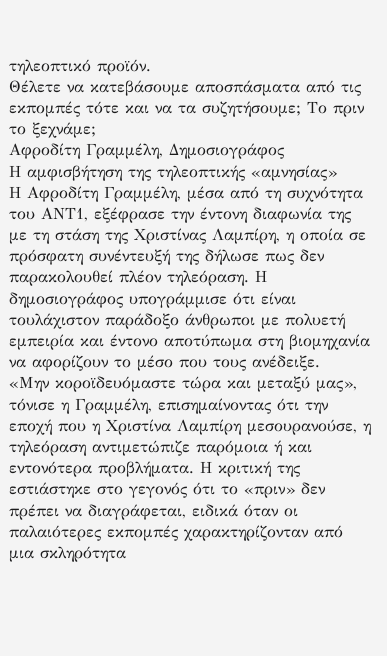τηλεοπτικό προϊόν.
Θέλετε να κατεβάσουμε αποσπάσματα από τις εκπομπές τότε και να τα συζητήσουμε; Το πριν το ξεχνάμε;
Αφροδίτη Γραμμέλη, Δημοσιογράφος
Η αμφισβήτηση της τηλεοπτικής «αμνησίας»
Η Αφροδίτη Γραμμέλη, μέσα από τη συχνότητα του ΑΝΤ1, εξέφρασε την έντονη διαφωνία της με τη στάση της Χριστίνας Λαμπίρη, η οποία σε πρόσφατη συνέντευξή της δήλωσε πως δεν παρακολουθεί πλέον τηλεόραση. Η δημοσιογράφος υπογράμμισε ότι είναι τουλάχιστον παράδοξο άνθρωποι με πολυετή εμπειρία και έντονο αποτύπωμα στη βιομηχανία να αφορίζουν το μέσο που τους ανέδειξε.
«Μην κοροϊδευόμαστε τώρα και μεταξύ μας», τόνισε η Γραμμέλη, επισημαίνοντας ότι την εποχή που η Χριστίνα Λαμπίρη μεσουρανούσε, η τηλεόραση αντιμετώπιζε παρόμοια ή και εντονότερα προβλήματα. Η κριτική της εστιάστηκε στο γεγονός ότι το «πριν» δεν πρέπει να διαγράφεται, ειδικά όταν οι παλαιότερες εκπομπές χαρακτηρίζονταν από μια σκληρότητα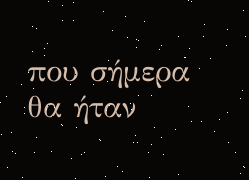που σήμερα θα ήταν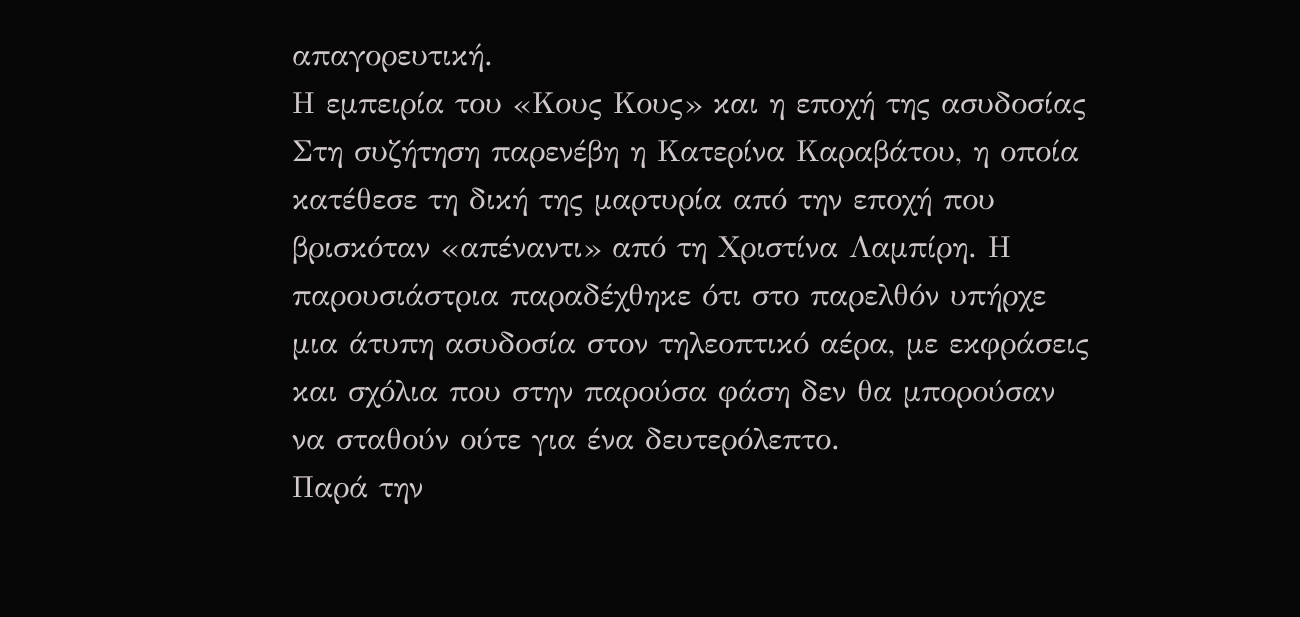απαγορευτική.
Η εμπειρία του «Κους Κους» και η εποχή της ασυδοσίας
Στη συζήτηση παρενέβη η Κατερίνα Καραβάτου, η οποία κατέθεσε τη δική της μαρτυρία από την εποχή που βρισκόταν «απέναντι» από τη Χριστίνα Λαμπίρη. Η παρουσιάστρια παραδέχθηκε ότι στο παρελθόν υπήρχε μια άτυπη ασυδοσία στον τηλεοπτικό αέρα, με εκφράσεις και σχόλια που στην παρούσα φάση δεν θα μπορούσαν να σταθούν ούτε για ένα δευτερόλεπτο.
Παρά την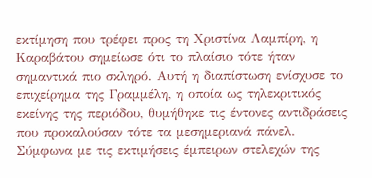εκτίμηση που τρέφει προς τη Χριστίνα Λαμπίρη, η Καραβάτου σημείωσε ότι το πλαίσιο τότε ήταν σημαντικά πιο σκληρό. Αυτή η διαπίστωση ενίσχυσε το επιχείρημα της Γραμμέλη, η οποία ως τηλεκριτικός εκείνης της περιόδου, θυμήθηκε τις έντονες αντιδράσεις που προκαλούσαν τότε τα μεσημεριανά πάνελ.
Σύμφωνα με τις εκτιμήσεις έμπειρων στελεχών της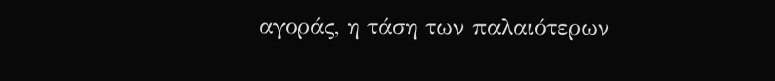αγοράς, η τάση των παλαιότερων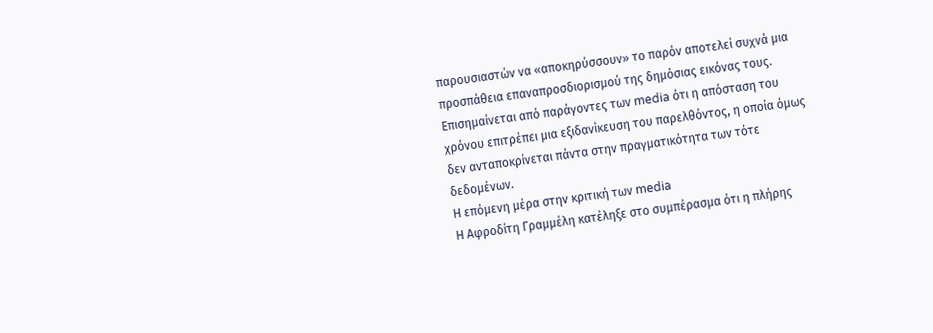παρουσιαστών να «αποκηρύσσουν» το παρόν αποτελεί συχνά μια προσπάθεια επαναπροσδιορισμού της δημόσιας εικόνας τους. Επισημαίνεται από παράγοντες των media ότι η απόσταση του χρόνου επιτρέπει μια εξιδανίκευση του παρελθόντος, η οποία όμως δεν ανταποκρίνεται πάντα στην πραγματικότητα των τότε δεδομένων.
Η επόμενη μέρα στην κριτική των media
Η Αφροδίτη Γραμμέλη κατέληξε στο συμπέρασμα ότι η πλήρης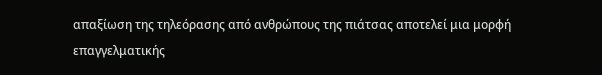απαξίωση της τηλεόρασης από ανθρώπους της πιάτσας αποτελεί μια μορφή επαγγελματικής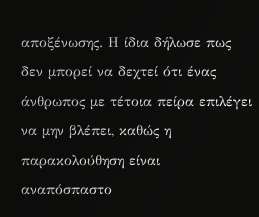αποξένωσης. Η ίδια δήλωσε πως δεν μπορεί να δεχτεί ότι ένας άνθρωπος με τέτοια πείρα επιλέγει να μην βλέπει, καθώς η παρακολούθηση είναι αναπόσπαστο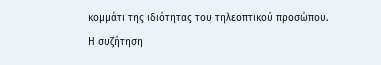κομμάτι της ιδιότητας του τηλεοπτικού προσώπου.
Η συζήτηση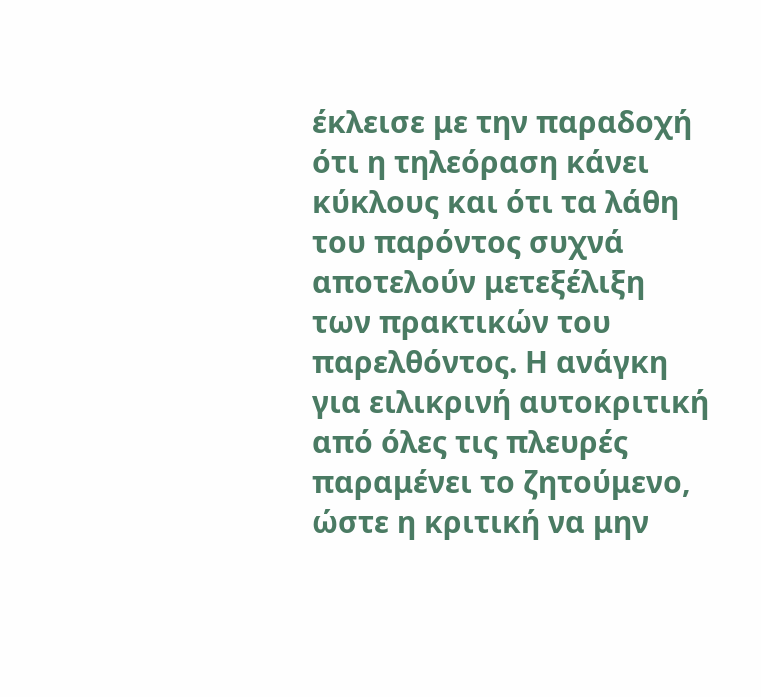έκλεισε με την παραδοχή ότι η τηλεόραση κάνει κύκλους και ότι τα λάθη του παρόντος συχνά αποτελούν μετεξέλιξη των πρακτικών του παρελθόντος. Η ανάγκη για ειλικρινή αυτοκριτική από όλες τις πλευρές παραμένει το ζητούμενο, ώστε η κριτική να μην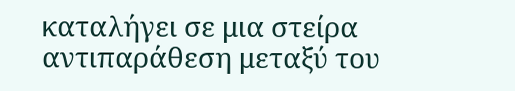καταλήγει σε μια στείρα αντιπαράθεση μεταξύ του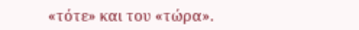«τότε» και του «τώρα».